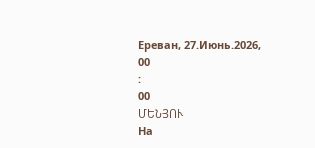Ереван, 27.Июнь.2026,
00
:
00
ՄԵՆՅՈՒ
На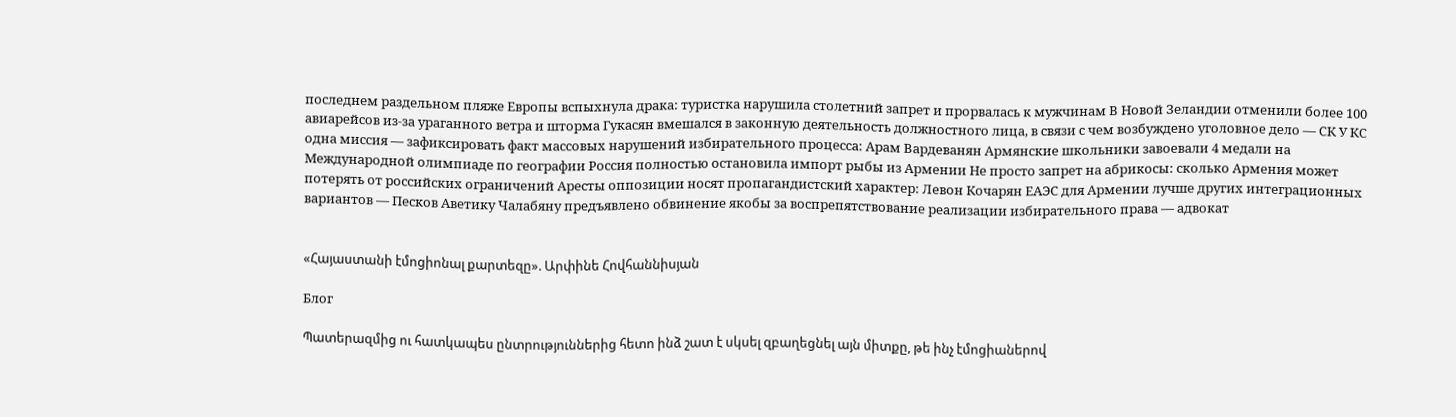последнем раздельном пляже Европы вспыхнула драка: туристка нарушила столетний запрет и прорвалась к мужчинам В Новой Зеландии отменили более 100 авиарейсов из-за ураганного ветра и шторма Гукасян вмешался в законную деятельность должностного лица, в связи с чем возбуждено уголовное дело — СК У КС одна миссия — зафиксировать факт массовых нарушений избирательного процесса: Арам Вардеванян Армянские школьники завоевали 4 медали на Международной олимпиаде по географии Россия полностью остановила импорт рыбы из Армении Не просто запрет на абрикосы: сколько Армения может потерять от российских ограничений Аресты оппозиции носят пропагандистский характер: Левон Кочарян ЕАЭС для Армении лучше других интеграционных вариантов — Песков Аветику Чалабяну предъявлено обвинение якобы за воспрепятствование реализации избирательного права — адвокат


«Հայաստանի էմոցիոնալ քարտեզը». Արփինե Հովհաննիսյան

Блог

Պատերազմից ու հատկապես ընտրություններից հետո ինձ շատ է սկսել զբաղեցնել այն միտքը, թե ինչ էմոցիաներով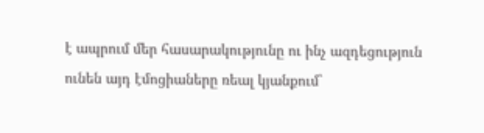է ապրում մեր հասարակությունը ու ինչ ազդեցություն ունեն այդ էմոցիաները ռեալ կյանքում`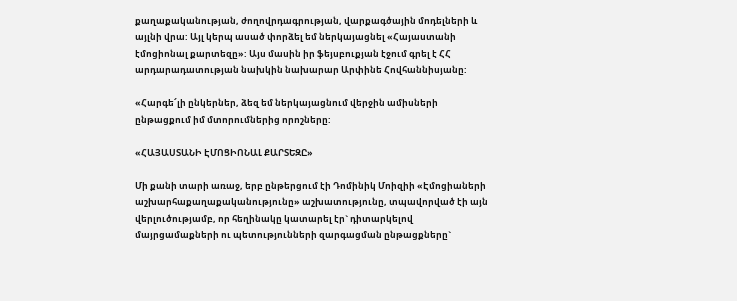քաղաքականության, ժողովրդագրության, վարքագծային մոդելների և այլնի վրա: Այլ կերպ ասած փորձել եմ ներկայացնել «Հայաստանի էմոցիոնալ քարտեզը»: Այս մասին իր ֆեյսբուքյան էջում գրել է ՀՀ արդարադատության նախկին նախարար Արփինե Հովհաննիսյանը:

«Հարգե՜լի ընկերներ, ձեզ եմ ներկայացնում վերջին ամիսների ընթացքում իմ մտորումներից որոշները:

«ՀԱՅԱՍՏԱՆԻ ԷՄՈՑԻՈՆԱԼ ՔԱՐՏԵԶԸ»

Մի քանի տարի առաջ, երբ ընթերցում էի Դոմինիկ Մոիզիի «Էմոցիաների աշխարհաքաղաքականությունը» աշխատությունը, տպավորված էի այն վերլուծությամբ, որ հեղինակը կատարել էր` դիտարկելով մայրցամաքների ու պետությունների զարգացման ընթացքները`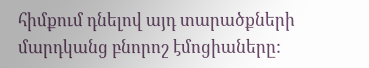հիմքում դնելով այդ տարածքների մարդկանց բնորոշ էմոցիաները: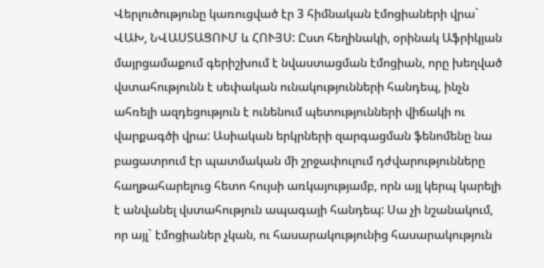Վերլուծությունը կառուցված էր 3 հիմնական էմոցիաների վրա` ՎԱԽ, ՆՎԱՍՏԱՑՈՒՄ և ՀՈՒՅՍ: Ըստ հեղինակի, օրինակ Աֆրիկյան մայրցամաքում գերիշխում է նվաստացման էմոցիան, որը խեղված վստահությունն է սեփական ունակությունների հանդեպ, ինչն ահռելի ազդեցություն է ունենում պետությունների վիճակի ու վարքագծի վրա: Ասիական երկրների զարգացման ֆենոմենը նա բացատրում էր պատմական մի շրջափուլում դժվարությունները հաղթահարելուց հետո հույսի առկայությամբ, որն այլ կերպ կարելի է անվանել վստահություն ապագայի հանդեպ: Սա չի նշանակում, որ այլ` էմոցիաներ չկան, ու հասարակությունից հասարակություն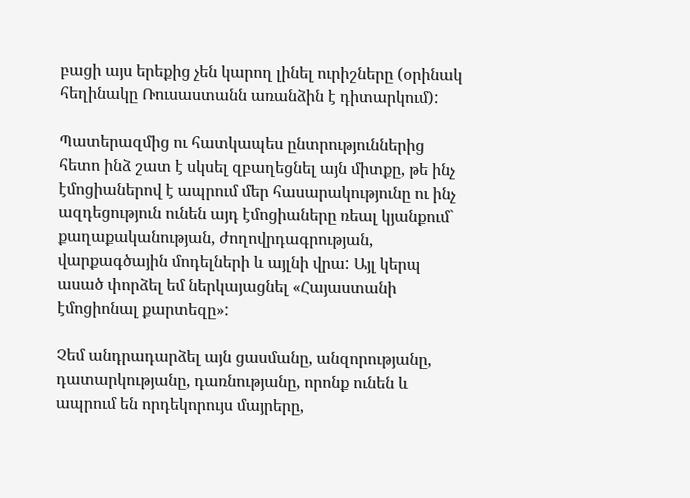բացի այս երեքից չեն կարող լինել ուրիշները (օրինակ հեղինակը Ռուսաստանն առանձին է դիտարկում):

Պատերազմից ու հատկապես ընտրություններից հետո ինձ շատ է սկսել զբաղեցնել այն միտքը, թե ինչ էմոցիաներով է ապրում մեր հասարակությունը ու ինչ ազդեցություն ունեն այդ էմոցիաները ռեալ կյանքում` քաղաքականության, ժողովրդագրության, վարքագծային մոդելների և այլնի վրա: Այլ կերպ ասած փորձել եմ ներկայացնել «Հայաստանի էմոցիոնալ քարտեզը»:

Չեմ անդրադարձել այն ցասմանը, անզորությանը, դատարկությանը, դառնությանը, որոնք ունեն և ապրում են որդեկորույս մայրերը,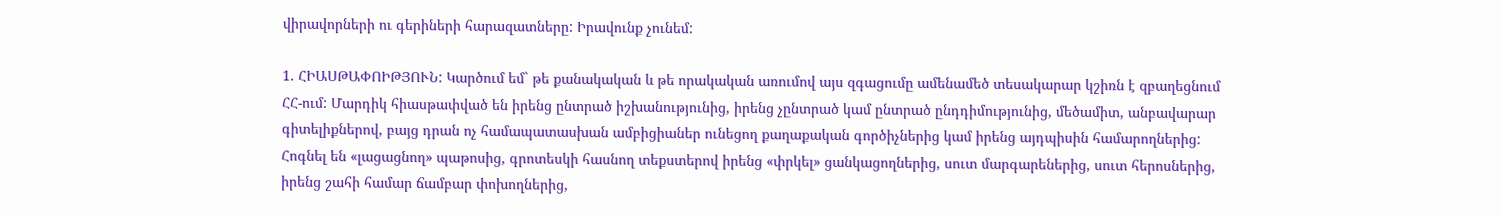վիրավորների ու գերիների հարազատները: Իրավունք չունեմ:

1. ՀԻԱՍԹԱՓՈԻԹՅՈՒՆ: Կարծում եմ` թե քանակական և թե որակական առումով այս զգացումը ամենամեծ տեսակարար կշիռն է զբաղեցնում ՀՀ-ում: Մարդիկ հիասթափված են իրենց ընտրած իշխանությունից, իրենց չընտրած կամ ընտրած ընդդիմությունից, մեծամիտ, անբավարար գիտելիքներով, բայց դրան ոչ համապատասխան ամբիցիաներ ունեցող քաղաքական գործիչներից կամ իրենց այդպիսին համարողներից: Հոգնել են «լացացնող» պաթոսից, գրոտեսկի հասնող տեքստերով իրենց «փրկել» ցանկացողներից, սուտ մարգարեներից, սուտ հերոսներից, իրենց շահի համար ճամբար փոխողներից,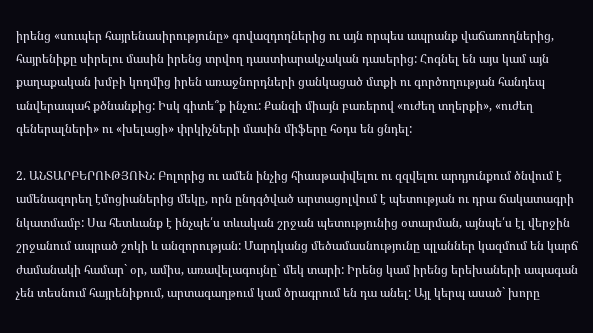իրենց «սուպեր հայրենասիրությունը» գովազդողներից ու այն որպես ապրանք վաճառողներից, հայրենիքը սիրելու մասին իրենց տրվող դաստիարակչական դասերից: Հոգնել են այս կամ այն քաղաքական խմբի կողմից իրեն առաջնորդների ցանկացած մտքի ու գործողության հանդեպ անվերապահ քծնանքից: Իսկ գիտե՞ք ինչու: Քանզի միայն բառերով «ուժեղ տղերքի», «ուժեղ գեներալների» ու «խելացի» փրկիչների մասին միֆերը հօդս են ցնդել:

2. ԱՆՏԱՐԲԵՐՈՒԹՅՈՒՆ: Բոլորից ու ամեն ինչից հիասթափվելու ու զզվելու արդյունքում ծնվում է ամենազորեղ էմոցիաներից մեկը, որն ընդգծված արտացոլվում է պետության ու դրա ճակատագրի նկատմամբ: Սա հետևանք է ինչպե՛ս տևական շրջան պետությունից օտարման, այնպե՛ս էլ վերջին շրջանում ապրած շոկի և անզորության: Մարդկանց մեծամասնությունը պլաններ կազմում են կարճ ժամանակի համար` օր, ամիս, առավելագույնը` մեկ տարի: Իրենց կամ իրենց երեխաների ապագան չեն տեսնում հայրենիքում, արտագաղթում կամ ծրագրում են դա անել: Այլ կերպ ասած` խորը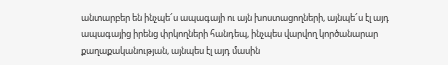անտարբեր են ինչպե՜ս ապագայի ու այն խոստացողների, այնպե՜ս էլ այդ ապագայից իրենց փրկողների հանդեպ, ինչպես վարվող կործանարար քաղաքականության, այնպես էլ այդ մասին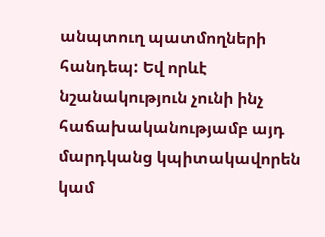անպտուղ պատմողների հանդեպ: Եվ որևէ նշանակություն չունի ինչ հաճախականությամբ այդ մարդկանց կպիտակավորեն կամ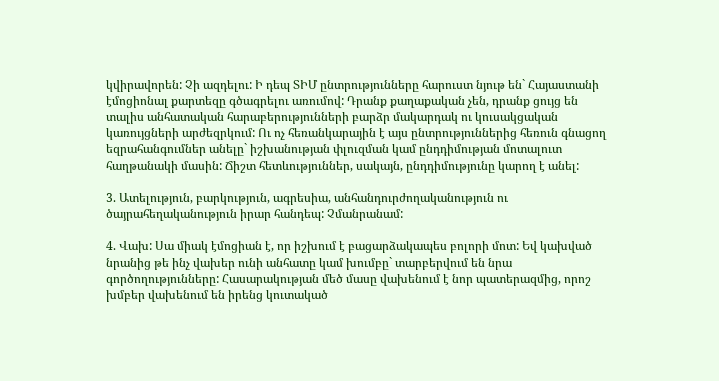կվիրավորեն: Չի ազդելու: Ի դեպ ՏԻՄ ընտրությունները հարուստ նյութ են` Հայաստանի էմոցիոնալ քարտեզը գծագրելու առումով: Դրանք քաղաքական չեն, դրանք ցույց են տալիս անհատական հարաբերությունների բարձր մակարդակ ու կուսակցական կառույցների արժեզրկում: Ու ոչ հեռանկարային է այս ընտրություններից հեռուն գնացող եզրահանգումներ անելը` իշխանության փլուզման կամ ընդդիմության մոտալուտ հաղթանակի մասին: Ճիշտ հետևություններ, սակայն, ընդդիմությունը կարող է անել:

3. Ատելություն, բարկություն, ագրեսիա, անհանդուրժողականություն ու ծայրահեղականություն իրար հանդեպ: Չմանրանամ:

4. Վախ: Սա միակ էմոցիան է, որ իշխում է բացարձակապես բոլորի մոտ: Եվ կախված նրանից թե ինչ վախեր ունի անհատը կամ խումբը` տարբերվում են նրա գործողությունները: Հասարակության մեծ մասը վախենում է նոր պատերազմից, որոշ խմբեր վախենում են իրենց կուտակած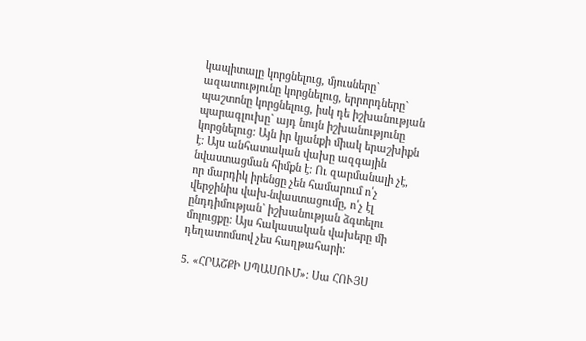կապիտալը կորցնելուց, մյուսները` ազատությունը կորցնելուց, երրորդները` պաշտոնը կորցնելուց, իսկ դե իշխանության պարագլուխը` այդ նույն իշխանությունը կորցնելուց: Այն իր կյանքի միակ երաշխիքն է: Այս անհատական վախը ազգային նվաստացման հիմքն է: Ու զարմանալի չէ, որ մարդիկ իրենցը չեն համարում ո՛չ վերջինիս վախ-նվաստացումը, ո՛չ էլ ընդդիմության` իշխանության ձգտելու մոլուցքը: Այս հակասական վախերը մի դեղատոմսով չես հաղթահարի:

5. «ՀՐԱՇՔԻ ՍՊԱՍՈՒՄ»: Սա ՀՈՒՅՍ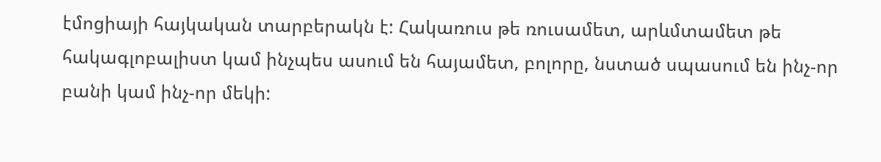էմոցիայի հայկական տարբերակն է: Հակառուս թե ռուսամետ, արևմտամետ թե հակագլոբալիստ կամ ինչպես ասում են հայամետ, բոլորը, նստած սպասում են ինչ-որ բանի կամ ինչ-որ մեկի: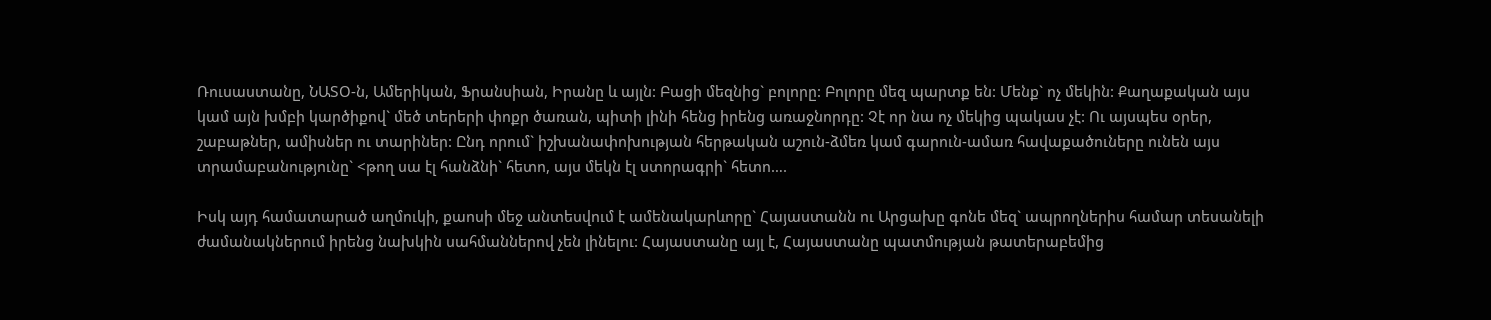Ռուսաստանը, ՆԱՏՕ-ն, Ամերիկան, Ֆրանսիան, Իրանը և այլն: Բացի մեզնից` բոլորը: Բոլորը մեզ պարտք են: Մենք` ոչ մեկին: Քաղաքական այս կամ այն խմբի կարծիքով` մեծ տերերի փոքր ծառան, պիտի լինի հենց իրենց առաջնորդը: Չէ որ նա ոչ մեկից պակաս չէ: Ու այսպես օրեր, շաբաթներ, ամիսներ ու տարիներ: Ընդ որում` իշխանափոխության հերթական աշուն-ձմեռ կամ գարուն-ամառ հավաքածուները ունեն այս տրամաբանությունը` <թող սա էլ հանձնի` հետո, այս մեկն էլ ստորագրի` հետո….

Իսկ այդ համատարած աղմուկի, քաոսի մեջ անտեսվում է ամենակարևորը` Հայաստանն ու Արցախը գոնե մեզ` ապրողներիս համար տեսանելի ժամանակներում իրենց նախկին սահմաններով չեն լինելու: Հայաստանը այլ է, Հայաստանը պատմության թատերաբեմից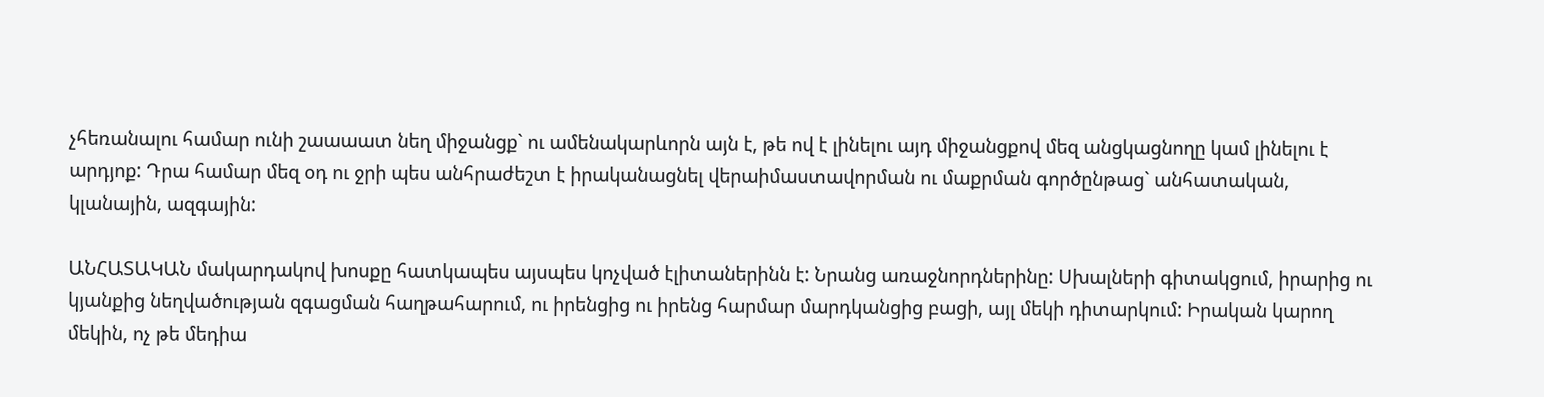չհեռանալու համար ունի շաաաատ նեղ միջանցք` ու ամենակարևորն այն է, թե ով է լինելու այդ միջանցքով մեզ անցկացնողը կամ լինելու է արդյոք: Դրա համար մեզ օդ ու ջրի պես անհրաժեշտ է իրականացնել վերաիմաստավորման ու մաքրման գործընթաց` անհատական, կլանային, ազգային:

ԱՆՀԱՏԱԿԱՆ մակարդակով խոսքը հատկապես այսպես կոչված էլիտաներինն է: Նրանց առաջնորդներինը: Սխալների գիտակցում, իրարից ու կյանքից նեղվածության զգացման հաղթահարում, ու իրենցից ու իրենց հարմար մարդկանցից բացի, այլ մեկի դիտարկում: Իրական կարող մեկին, ոչ թե մեդիա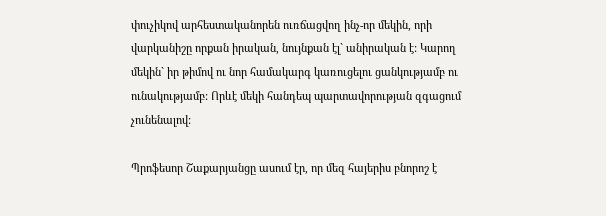փուչիկով արհեստականորեն ուռճացվող ինչ-որ մեկին, որի վարկանիշը որքան իրական, նույնքան էլ` անիրական է: Կարող մեկին` իր թիմով ու նոր համակարգ կառուցելու ցանկությամբ ու ունակությամբ: Որևէ մեկի հանդեպ պարտավորության զգացում չունենալով:

Պրոֆեսոր Շաքարյանցը ասում էր, որ մեզ հայերիս բնորոշ է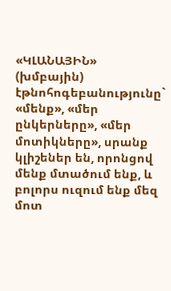«ԿԼԱՆԱՅԻՆ» (խմբային) էթնոհոգեբանությունը` «մենք», «մեր ընկերները», «մեր մոտիկները», սրանք կլիշեներ են, որոնցով մենք մտածում ենք, և բոլորս ուզում ենք մեզ մոտ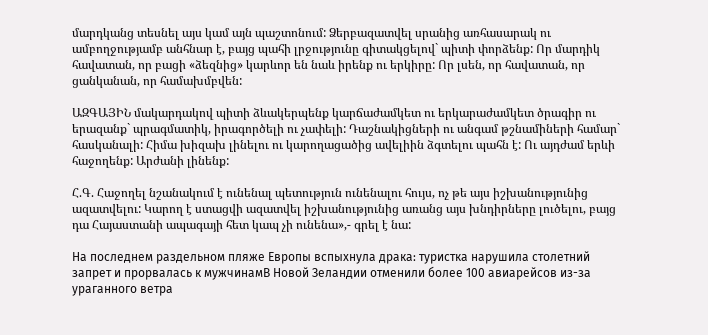մարդկանց տեսնել այս կամ այն պաշտոնում: Ձերբազատվել սրանից առհասարակ ու ամբողջությամբ անհնար է, բայց պահի լրջությունը գիտակցելով` պիտի փորձենք: Որ մարդիկ հավատան, որ բացի «ձեզնից» կարևոր են նաև իրենք ու երկիրը: Որ լսեն, որ հավատան, որ ցանկանան, որ համախմբվեն:

ԱԶԳԱՅԻՆ մակարդակով պիտի ձևակերպենք կարճաժամկետ ու երկարաժամկետ ծրագիր ու երազանք` պրագմատիկ, իրագործելի ու չափելի: Դաշնակիցների ու անգամ թշնամիների համար` հասկանալի: Հիմա խիզախ լինելու ու կարողացածից ավելիին ձգտելու պահն է: Ու այդժամ երևի հաջողենք: Արժանի լինենք:

Հ.Գ. Հաջողել նշանակում է ունենալ պետություն ունենալու հույս, ոչ թե այս իշխանությունից ազատվելու: Կարող է ստացվի ազատվել իշխանությունից առանց այս խնդիրները լուծելու, բայց դա Հայաստանի ապագայի հետ կապ չի ունենա»,- գրել է նա:

На последнем раздельном пляже Европы вспыхнула драка: туристка нарушила столетний запрет и прорвалась к мужчинамВ Новой Зеландии отменили более 100 авиарейсов из-за ураганного ветра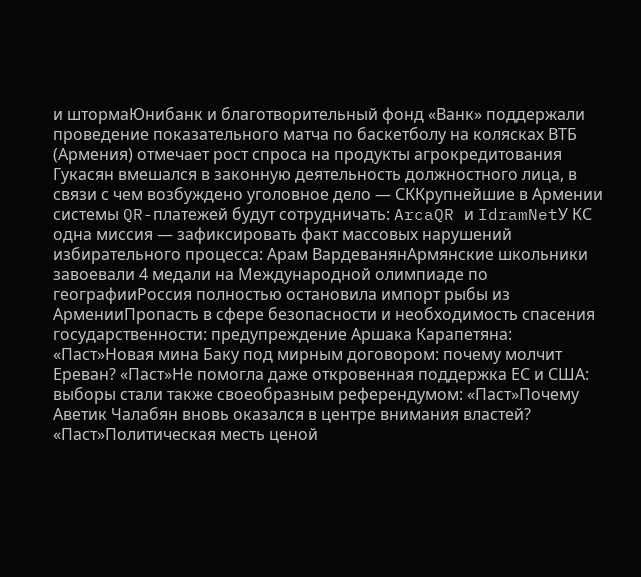и штормаЮнибанк и благотворительный фонд «Ванк» поддержали проведение показательного матча по баскетболу на колясках ВТБ (Армения) отмечает рост спроса на продукты агрокредитования Гукасян вмешался в законную деятельность должностного лица, в связи с чем возбуждено уголовное дело — СККрупнейшие в Армении системы QR-платежей будут сотрудничать: ArcaQR и IdramNetУ КС одна миссия — зафиксировать факт массовых нарушений избирательного процесса: Арам ВардеванянАрмянские школьники завоевали 4 медали на Международной олимпиаде по географииРоссия полностью остановила импорт рыбы из АрменииПропасть в сфере безопасности и необходимость спасения государственности: предупреждение Аршака Карапетяна: «Паст»Новая мина Баку под мирным договором: почему молчит Ереван? «Паст»Не помогла даже откровенная поддержка ЕС и США: выборы стали также своеобразным референдумом: «Паст»Почему Аветик Чалабян вновь оказался в центре внимания властей? «Паст»Политическая месть ценой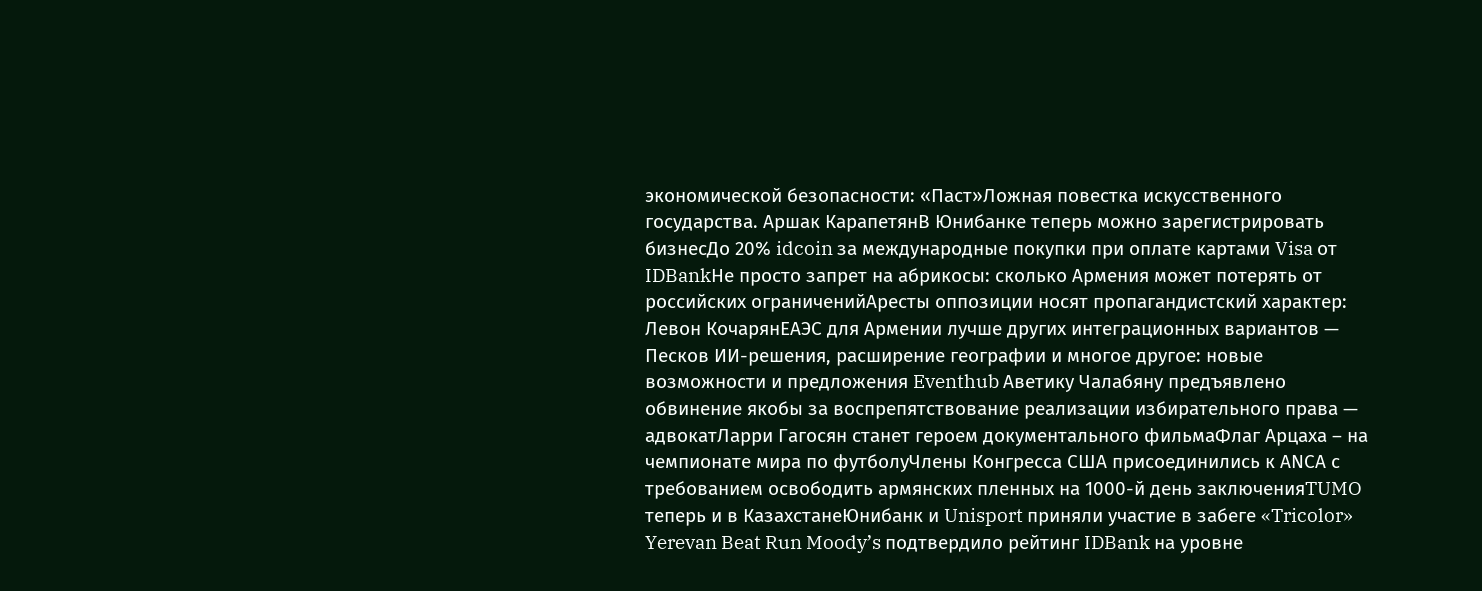экономической безопасности: «Паст»Ложная повестка искусственного государства. Аршак КарапетянВ Юнибанке теперь можно зарегистрировать бизнесДо 20% idcoin за международные покупки при оплате картами Visa от IDBankНе просто запрет на абрикосы: сколько Армения может потерять от российских ограниченийАресты оппозиции носят пропагандистский характер: Левон КочарянЕАЭС для Армении лучше других интеграционных вариантов — Песков ИИ-решения, расширение географии и многое другое: новые возможности и предложения Eventhub Аветику Чалабяну предъявлено обвинение якобы за воспрепятствование реализации избирательного права — адвокатЛарри Гагосян станет героем документального фильмаФлаг Арцаха – на чемпионате мира по футболуЧлены Конгресса США присоединились к АNCА с требованием освободить армянских пленных на 1000-й день заключенияTUMO теперь и в КазахстанеЮнибанк и Unisport приняли участие в забеге «Tricolor» Yerevan Beat Run Moody’s подтвердило рейтинг IDBank на уровне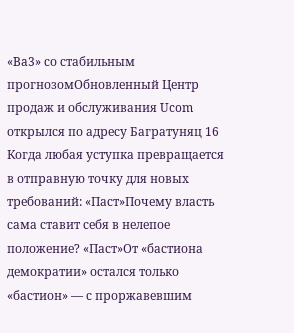«Ba3» со стабильным прогнозомОбновленный Центр продаж и обслуживания Ucom открылся по адресу Багратуняц 16 Когда любая уступка превращается в отправную точку для новых требований: «Паст»Почему власть сама ставит себя в нелепое положение? «Паст»От «бастиона демократии» остался только «бастион» — с проржавевшим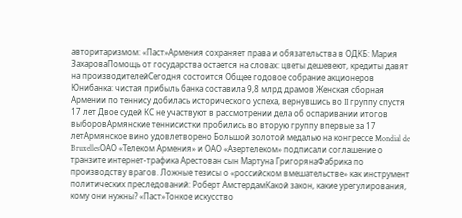авторитаризмом: «Паст»Армения сохраняет права и обязательства в ОДКБ: Мария ЗахароваПомощь от государства остается на словах: цветы дешевеют, кредиты давят на производителейСегодня состоится Общее годовое собрание акционеров Юнибанка: чистая прибыль банка составила 9,8 млрд драмов Женская сборная Армении по теннису добилась исторического успеха, вернувшись во II группу спустя 17 лет Двое судей КС не участвуют в рассмотрении дела об оспаривании итогов выборовАрмянские теннисистки пробились во вторую группу впервые за 17 летАрмянское вино удовлетворено Большой золотой медалью на конгрессе Mondial de BruxellesОАО «Телеком Армения» и ОАО «Азертелеком» подписали соглашение о транзите интернет-трафика Арестован сын Мартуна ГригорянаФабрика по производству врагов. Ложные тезисы о «российском вмешательстве» как инструмент политических преследований: Роберт АмстердамКакой закон, какие урегулирования, кому они нужны? «Паст»Тонкое искусство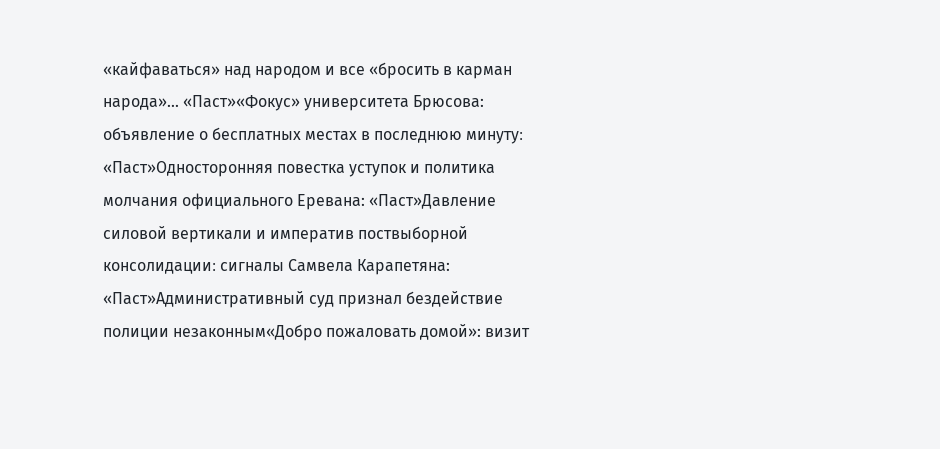«кайфаваться» над народом и все «бросить в карман народа»... «Паст»«Фокус» университета Брюсова: объявление о бесплатных местах в последнюю минуту։ «Паст»Односторонняя повестка уступок и политика молчания официального Еревана: «Паст»Давление силовой вертикали и императив поствыборной консолидации։ сигналы Самвела Карапетяна: «Паст»Административный суд признал бездействие полиции незаконным«Добро пожаловать домой»: визит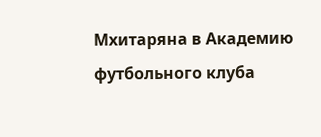Мхитаряна в Академию футбольного клуба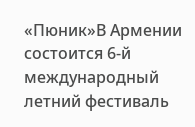«Пюник»В Армении состоится 6-й международный летний фестиваль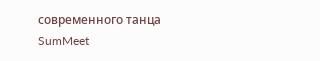современного танца SumMeet